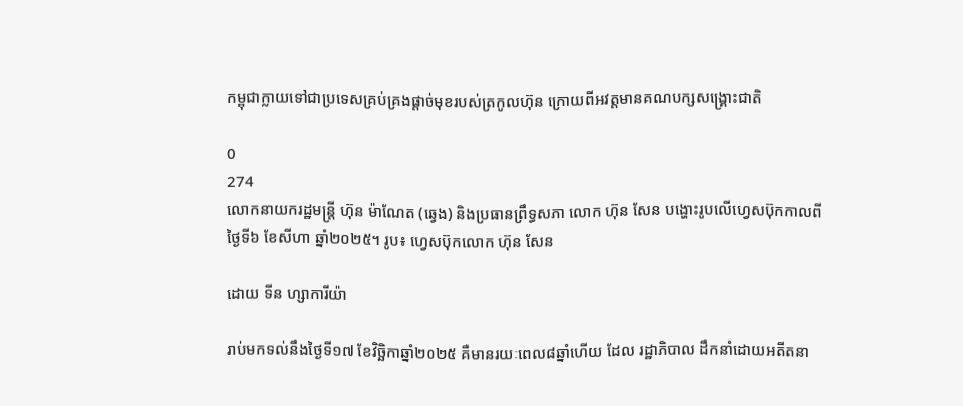កម្ពុជាក្លាយទៅជាប្រទេសគ្រប់គ្រងផ្ដាច់មុខរបស់ត្រកូលហ៊ុន ក្រោយពីអវត្តមានគណបក្សសង្រ្គោះជាតិ

0
274
លោកនាយករដ្ឋមន្ត្រី ហ៊ុន ម៉ាណែត (ឆ្វេង) និងប្រធានព្រឹទ្ធសភា លោក ហ៊ុន សែន បង្ហោះរូបលើហ្វេសប៊ុកកាលពីថ្ងៃទី៦ ខែសីហា ឆ្នាំ២០២៥។ រូប៖ ហ្វេសប៊ុកលោក ហ៊ុន សែន

ដោយ ទីន ហ្សាការីយ៉ា

រាប់មកទល់នឹងថ្ងៃទី១៧ ខែវិច្ឆិកាឆ្នាំ២០២៥ គឺមានរយៈពេល៨ឆ្នាំហើយ ដែល រដ្ឋាភិបាល ដឹកនាំដោយអតីតនា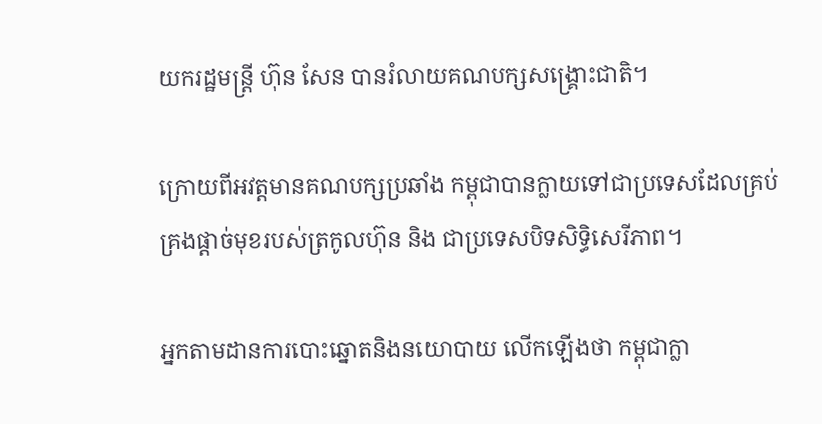យករដ្ឋមន្ត្រី ហ៊ុន សែន បានរំលាយគណបក្សសង្រ្គោះជាតិ។

ក្រោយពីអវត្តមានគណបក្សប្រឆាំង កម្ពុជាបានក្លាយទៅជាប្រទេសដែលគ្រប់គ្រងផ្ដាច់មុខរបស់ត្រកូលហ៊ុន និង ជាប្រទេសបិទសិទ្ធិសេរីភាព។

អ្នកតាមដានការបោះឆ្នោតនិងនយោបាយ លើកឡើងថា កម្ពុជាក្លា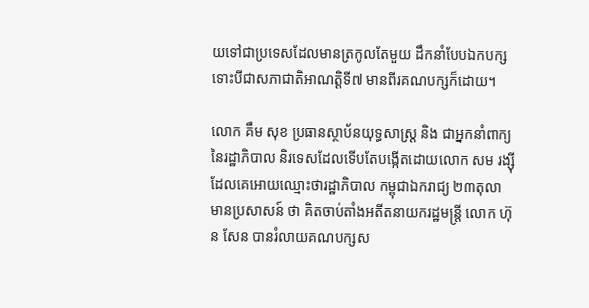យទៅជាប្រទេសដែលមានត្រកូលតែមួយ ដឹកនាំបែបឯកបក្ស ទោះបីជាសភាជាតិអាណត្តិទី៧ មានពីរគណបក្សក៏ដោយ។

លោក គឹម សុខ ប្រធានស្ថាប័នយុទ្ធសាស្ត្រ និង ជាអ្នកនាំពាក្យ នៃរដ្ឋាភិបាល និរទេសដែលទើបតែបង្កើតដោយលោក សម រង្ស៊ី ដែលគេអោយឈ្មោះថារដ្ឋាភិបាល កម្ពុជាឯករាជ្យ ២៣តុលា មានប្រសាសន៍ ថា គិតចាប់តាំងអតីតនាយករដ្ឋមន្ត្រី លោក ហ៊ុន សែន បានរំលាយគណបក្សស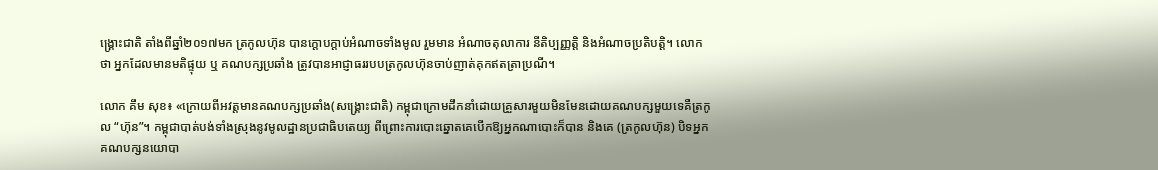ង្រ្គោះជាតិ តាំងពីឆ្នាំ២០១៧មក ត្រកូលហ៊ុន បានក្ដោបក្ដាប់អំណាចទាំងមូល រួមមាន អំណាចតុលាការ នីតិប្បញ្ញត្តិ និងអំណាចប្រតិបត្តិ។ លោកថា អ្នកដែលមានមតិផ្ទុយ ឬ គណបក្សប្រឆាំង ត្រូវបានអាជ្ញាធររបបត្រកូលហ៊ុនចាប់ញាត់គុកឥតត្រាប្រណី។

លោក គឹម សុខ៖ «ក្រោយពីអវត្តមានគណបក្សប្រឆាំង(សង្គ្រោះជាតិ) កម្ពុជាក្រោមដឹកនាំដោយគ្រួសារមួយមិនមែនដោយគណបក្សមួយទេគឺត្រកូល “ហ៊ុន”។ កម្ពុជាបាត់បង់ទាំងស្រុងនូវមូលដ្ឋានប្រជាធិបតេយ្យ ពីព្រោះការបោះឆ្នោតគេបើកឱ្យអ្នកណាបោះក៏បាន និងគេ (ត្រកូលហ៊ុន) បិទអ្នកគណបក្សនយោបា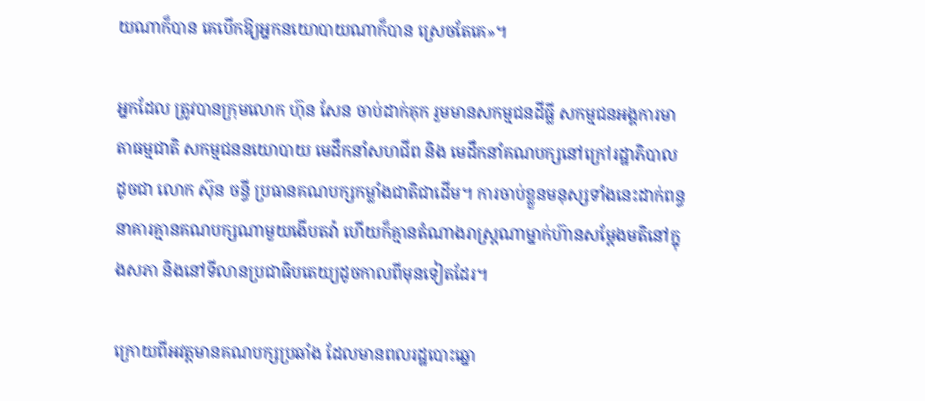យណាក៏បាន គេបើកឱ្យអ្នកនយោបាយណាក៏បាន ស្រេចតែគេ»។

អ្នកដែល ត្រូវបានក្រុមលោក ហ៊ុន សែន ចាប់ដាក់គុក រួមមានសកម្មជនដីធ្លី សកម្មជនអង្គការមាតាធម្មជាតិ សកម្មជននយោបាយ មេដឹកនាំសហជីព និង មេដឹកនាំគណបក្សនៅក្រៅរដ្ឋាភិបាល ដូចជា លោក ស៊ុន ចន្ធី ប្រធានគណបក្សកម្លាំងជាតិជាដើម។ ការចាប់ខ្លួនមនុស្សទាំងនេះដាក់ពន្ធនាគារគ្មានគណបក្សណាមួយងើបតវ៉ា ហើយក៏គ្មានតំណាងរាស្ត្រណាម្នាក់ហ៊ានសម្ដែងមតិនៅក្នុងសភា និងនៅទីលានប្រជាធិបតេយ្យដូចកាលពីមុនទៀតដែរ។

ក្រោយពីអវត្តមានគណបក្សប្រឆាំង ដែលមានពលរដ្ឋបោះឆ្នោ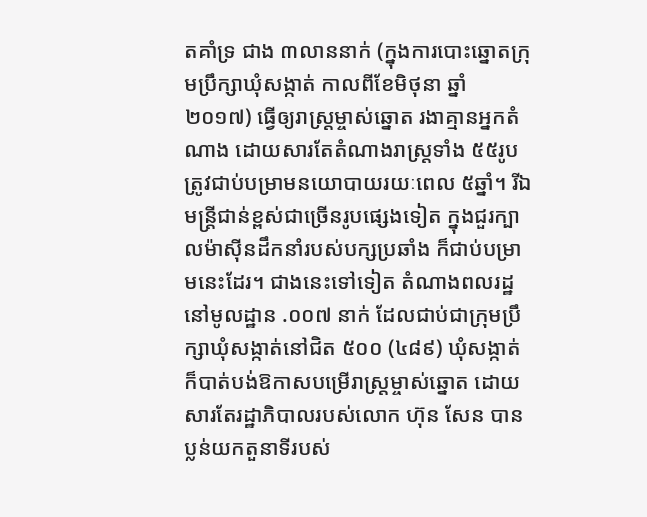តគាំទ្រ ជាង ៣លាននាក់ (ក្នុងការបោះឆ្នោតក្រុមប្រឹក្សាឃុំសង្កាត់ កាលពីខែមិថុនា ឆ្នាំ ២០១៧) ធ្វើឲ្យរាស្ត្រម្ចាស់ឆ្នោត រងាគ្មានអ្នកតំណាង ដោយសារតែតំណាងរាស្ត្រទាំង ៥៥រូប ត្រូវជាប់បម្រាមនយោបាយរយៈពេល ៥ឆ្នាំ។ រីឯមន្ត្រីជាន់ខ្ពស់ជាច្រើនរូបផ្សេងទៀត ក្នុងជួរក្បាលម៉ាស៊ីនដឹកនាំរបស់បក្សប្រឆាំង ក៏ជាប់បម្រាមនេះដែរ។ ជាងនេះទៅទៀត តំណាងពលរដ្ឋនៅមូលដ្ឋាន .០០៧ នាក់ ដែលជាប់ជាក្រុមប្រឹក្សាឃុំសង្កាត់នៅជិត ៥០០ (៤៨៩) ឃុំសង្កាត់ ក៏បាត់បង់ឱកាសបម្រើរាស្ត្រម្ចាស់ឆ្នោត ដោយសារតែរដ្ឋាភិបាលរបស់លោក ហ៊ុន សែន បានប្លន់យកតួនាទីរបស់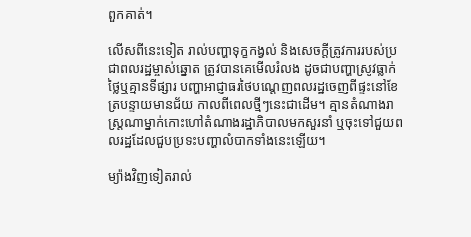ពួកគាត់។

លើសពីនេះទៀត រាល់បញ្ហាទុក្ខកង្វល់ និងសេចក្ដីត្រូវការរបស់ប្រជាពលរដ្ឋម្ចាស់ឆ្នោត ត្រូវបានគេមើលរំលង ដូចជាបញ្ហាស្រូវធ្លាក់ថ្លៃឬគ្មានទីផ្សារ បញ្ហាអាជ្ញាធរថៃបណ្ដេញពលរដ្ឋចេញពីផ្ទះនៅខែត្របន្ទាយមានជ័យ កាលពីពេលថ្មីៗនេះជាដើម។ គ្មានតំណាងរាស្ត្រណាម្នាក់កោះហៅតំណាងរដ្ឋាភិបាលមកសួរនាំ ឬចុះទៅជួយពលរដ្ឋដែលជួបប្រទះបញ្ហាលំបាកទាំងនេះឡើយ។

ម្យ៉ាងវិញទៀតរាល់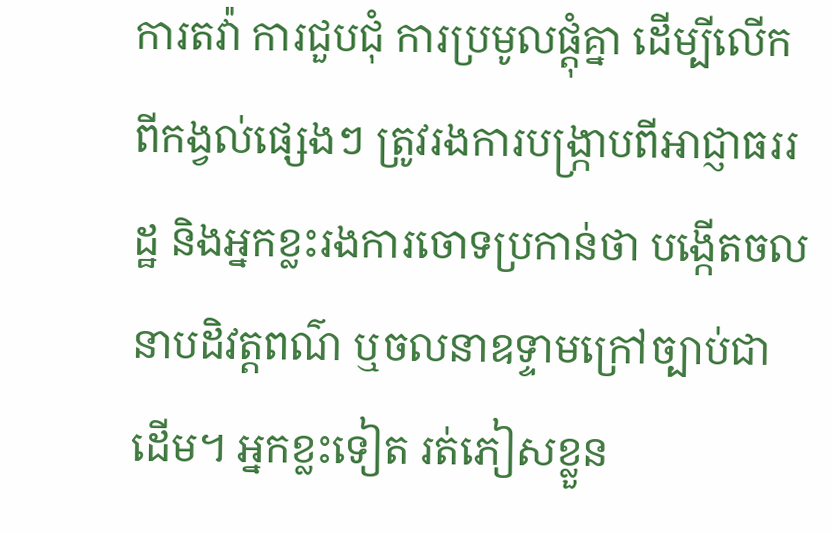ការតវ៉ា ការជួបជុំ ការប្រមូលផ្តុំគ្នា ដើម្បីលើកពីកង្វល់ផ្សេងៗ ត្រូវរងការបង្ក្រាបពីអាជ្ញាធររដ្ឋ និងអ្នកខ្លះរងការចោទប្រកាន់ថា បង្កើតចលនាបដិវត្តពណ៌ ឬចលនាឧទ្ទាមក្រៅច្បាប់ជាដើម។ អ្នកខ្លះទៀត រត់ភៀសខ្លួន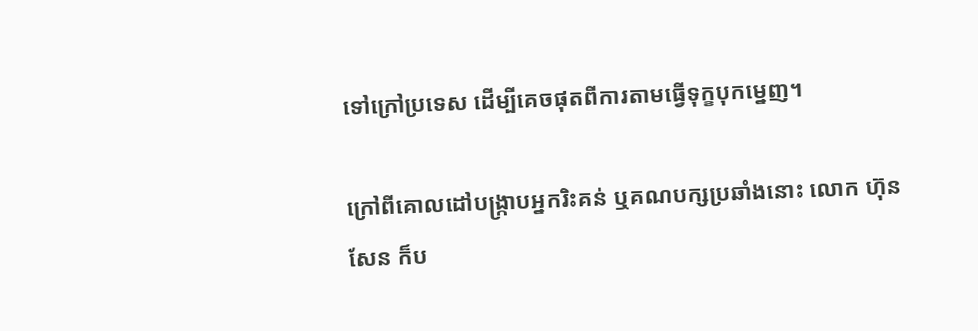ទៅក្រៅប្រទេស ដើម្បីគេចផុតពីការតាមធ្វើទុក្ខបុកម្នេញ។

ក្រៅពីគោលដៅបង្ក្រាបអ្នករិះគន់ ឬគណបក្សប្រឆាំងនោះ លោក ហ៊ុន សែន ក៏ប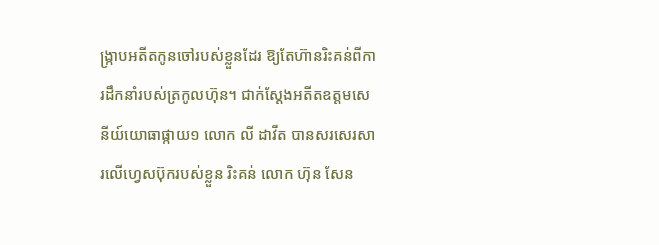ង្រ្កាបអតីតកូនចៅរបស់ខ្លួនដែរ ឱ្យតែហ៊ានរិះគន់ពីការដឹកនាំរបស់ត្រកូលហ៊ុន។ ជាក់ស្ដែងអតីតឧត្តមសេនីយ៍យោធាផ្កាយ១ លោក លី ដាវីត បានសរសេរសារលើហ្វេសប៊ុករបស់ខ្លួន រិះគន់ លោក ហ៊ុន សែន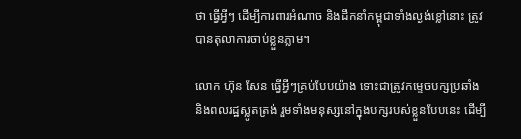ថា ធ្វើអ្វីៗ ដើម្បីការពារអំណាច និងដឹកនាំកម្ពុជាទាំងល្ងង់ខ្លៅនោះ ត្រូវបានតុលាការចាប់ខ្លួនភ្លាម។

លោក ហ៊ុន សែន ធ្វើអ្វីៗគ្រប់បែបយ៉ាង ទោះជាត្រូវកម្ទេចបក្សប្រឆាំងនិងពលរដ្ឋស្លូតត្រង់ រួមទាំងមនុស្សនៅក្នុងបក្សរបស់ខ្លួនបែបនេះ ដើម្បី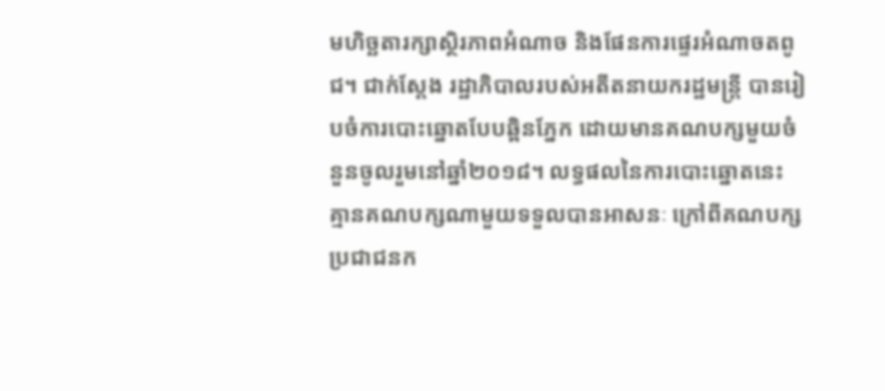មហិច្ឆតារក្សាស្ថិរភាពអំណាច និងផែនការផ្ទេរអំណាចតពូជ។ ជាក់ស្ដែង រដ្ឋាភិបាលរបស់អតីតនាយករដ្ឋមន្រ្តី បានរៀបចំការបោះឆ្នោតបែបឆ្ពិនភ្នែក ដោយមានគណបក្សមួយចំនួនចូលរួមនៅឆ្នាំ២០១៨។ លទ្ធផលនៃការបោះឆ្នោតនេះ គ្មានគណបក្សណាមួយទទួលបានអាសនៈ ក្រៅពីគណបក្សប្រជាជនក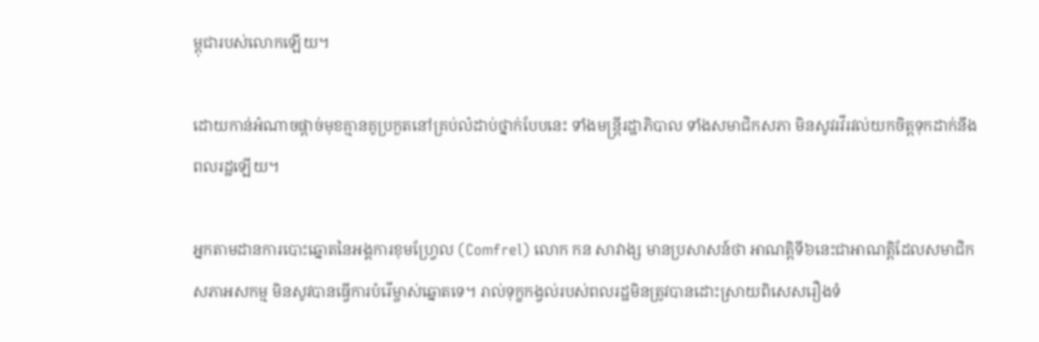ម្ពុជារបស់លោកឡើយ។

ដោយកាន់អំណាចផ្តាច់មុខគ្មានគូប្រកួតនៅគ្រប់លំដាប់ថ្នាក់បែបនេះ ទាំងមន្ត្រីរដ្ឋាភិបាល ទាំងសមាជិកសភា មិនសូវរវីរវល់យកចិត្តទុកដាក់នឹងពលរដ្ឋឡើយ។

អ្នកតាមដានការបោះឆ្នោតនៃអង្គការខុមហ្វ្រែល (Comfrel) លោក កន សាវាង្ស មានប្រសាសន៍ថា អាណត្តិទី៦នេះជាអាណត្តិដែលសមាជិកសភាអសកម្ម មិនសូវបានធ្វើការបំរើម្ចាស់ឆ្នោតទេ។ រាល់ទុក្ខកង្វល់របស់ពលរដ្ឋមិនត្រូវបានដោះស្រាយពិសេសរឿងទំ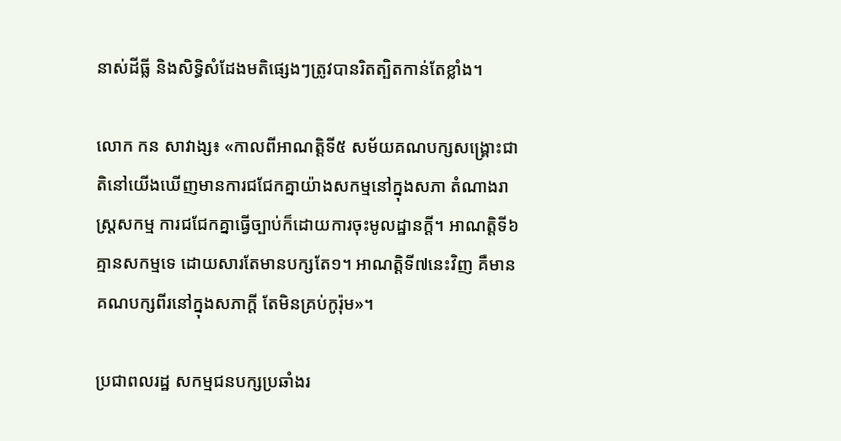នាស់ដីធ្លី និងសិទ្ធិសំដែងមតិផ្សេងៗត្រូវបានរិតត្បិតកាន់តែខ្លាំង។

លោក កន សាវាង្ស៖ «កាលពីអាណត្តិទី៥ សម័យគណបក្សសង្រ្គោះជាតិនៅយើងឃើញមានការជជែកគ្នាយ៉ាងសកម្មនៅក្នុងសភា តំណាងរាស្ត្រសកម្ម ការជជែកគ្នាធ្វើច្បាប់ក៏ដោយការចុះមូលដ្ឋានក្ដី។ អាណត្តិទី៦គ្មានសកម្មទេ ដោយសារតែមានបក្សតែ១។ អាណត្តិទី៧នេះវិញ គឺមានគណបក្សពីរនៅក្នុងសភាក្ដី តែមិនគ្រប់កូរ៉ុម»។

ប្រជាពលរដ្ឋ សកម្មជនបក្សប្រឆាំងរ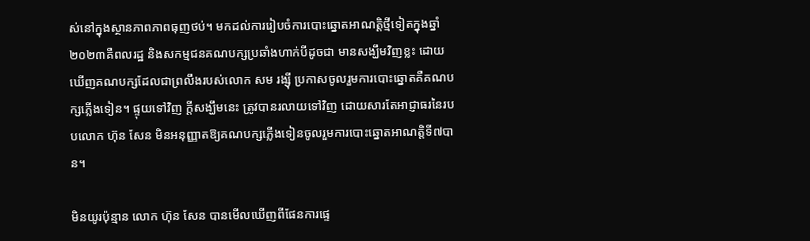ស់នៅក្នុងស្ថានភាពភាពធុញថប់។ មកដល់ការរៀបចំការបោះឆ្នោតអាណត្តិថ្មីទៀតក្នុងឆ្នាំ២០២៣គឺពលរដ្ឋ និងសកម្មជនគណបក្សប្រឆាំងហាក់បីដូចជា មានសង្ឃឹមវិញខ្លះ ដោយឃើញគណបក្សដែលជាព្រលឹងរបស់លោក សម រង្ស៊ី ប្រកាសចូលរួមការបោះឆ្នោតគឺគណបក្សភ្លើងទៀន។ ផ្ទុយទៅវិញ ក្ដីសង្ឃឹមនេះ ត្រូវបានរលាយទៅវិញ ដោយសារតែអាជ្ញាធរនៃរបបលោក ហ៊ុន សែន មិនអនុញ្ញាតឱ្យគណបក្សភ្លើងទៀនចូលរួមការបោះឆ្នោតអាណត្តិទី៧បាន។

មិនយូរប៉ុន្មាន លោក ហ៊ុន សែន បានមើលឃើញពីផែនការផ្ទេ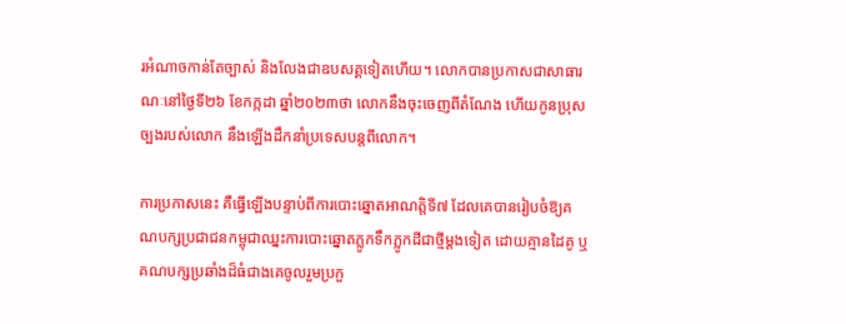រអំណាចកាន់តែច្បាស់ និងលែងជាឧបសគ្គទៀតហើយ។ លោកបានប្រកាសជាសាធារណៈនៅថ្ងៃទី២៦ ខែកក្កដា ឆ្នាំ២០២៣ថា លោកនឹងចុះចេញពីតំណែង ហើយកូនប្រុសច្បងរបស់លោក នឹងឡើងដឹកនាំប្រទេសបន្តពីលោក។

ការប្រកាសនេះ គឺធ្វើឡើងបន្ទាប់ពីការបោះឆ្នោតអាណត្តិទី៧ ដែលគេបានរៀបចំឱ្យគណបក្សប្រជាជនកម្ពុជាឈ្នះការបោះឆ្នោតភ្លូកទឹកភ្លូកដីជាថ្មីម្ដងទៀត ដោយគ្មានដៃគូ ឬគណបក្សប្រឆាំងដ៏ធំជាងគេចូលរួមប្រកួ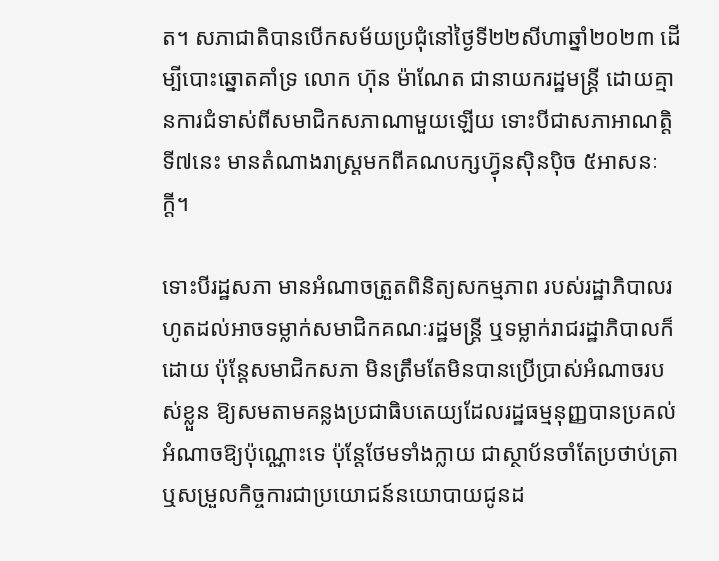ត។ សភាជាតិបានបើកសម័យប្រជុំនៅថ្ងៃទី២២សីហាឆ្នាំ២០២៣ ដើម្បីបោះឆ្នោតគាំទ្រ លោក ហ៊ុន ម៉ាណែត ជានាយករដ្ឋមន្ត្រី ដោយគ្មានការជំទាស់ពីសមាជិកសភាណាមួយឡើយ ទោះបីជាសភាអាណត្តិទី៧នេះ មានតំណាងរាស្រ្តមកពីគណបក្សហ៊្វុនស៊ិនប៉ិច ៥អាសនៈក្ដី។

ទោះបីរដ្ឋសភា មានអំណាចត្រួតពិនិត្យសកម្មភាព របស់រដ្ឋាភិបាលរហូតដល់អាចទម្លាក់សមាជិកគណៈរដ្ឋមន្ត្រី ឬទម្លាក់រាជរដ្ឋាភិបាលក៏ដោយ ប៉ុន្តែសមាជិកសភា មិនត្រឹមតែមិនបានប្រើប្រាស់អំណាចរបស់ខ្លួន ឱ្យសមតាមគន្លងប្រជាធិបតេយ្យដែលរដ្ឋធម្មនុញ្ញបានប្រគល់អំណាចឱ្យប៉ុណ្ណោះទេ ប៉ុន្តែថែមទាំងក្លាយ ជាស្ថាប័នចាំតែប្រថាប់ត្រា ឬសម្រួលកិច្ចការជាប្រយោជន៍នយោបាយជូនដ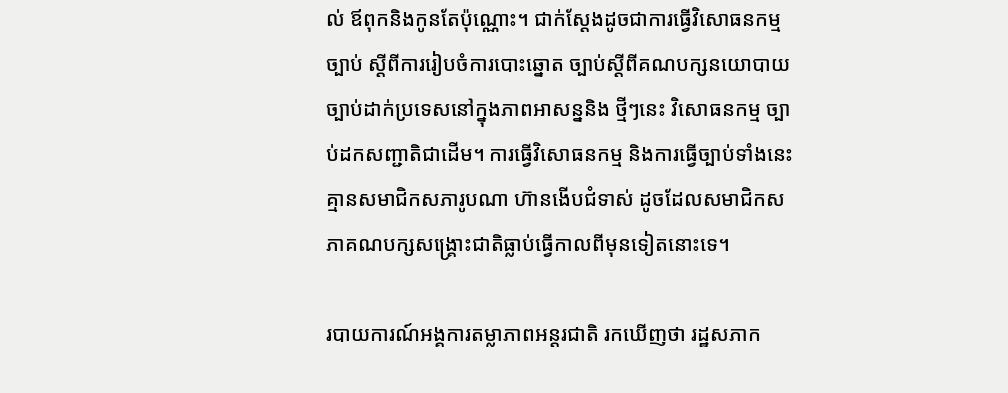ល់ ឪពុកនិងកូនតែប៉ុណ្ណោះ។ ជាក់ស្ដែងដូចជាការធ្វើវិសោធនកម្មច្បាប់ ស្ដីពីការរៀបចំការបោះឆ្នោត ច្បាប់ស្ដីពីគណបក្សនយោបាយ ច្បាប់ដាក់ប្រទេសនៅក្នុងភាពអាសន្ននិង ថ្មីៗនេះ វិសោធនកម្ម ច្បាប់ដកសញ្ជាតិជាដើម។ ការធ្វើវិសោធនកម្ម និងការធ្វើច្បាប់ទាំងនេះ គ្មានសមាជិកសភារូបណា ហ៊ានងើបជំទាស់ ដូចដែលសមាជិកសភាគណបក្សសង្រ្គោះជាតិធ្លាប់ធ្វើកាលពីមុនទៀតនោះទេ។

របាយការណ៍អង្គការតម្លាភាពអន្តរជាតិ រកឃើញថា រដ្ឋសភាក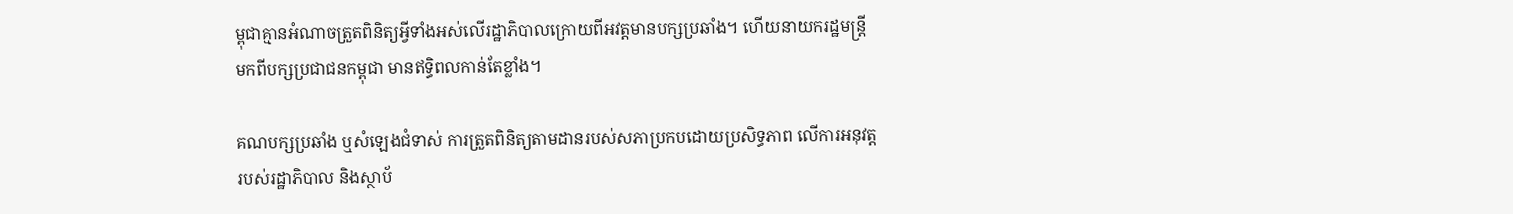ម្ពុជាគ្មានអំណាចត្រួតពិនិត្យអ្វីទាំងអស់លើរដ្ឋាភិបាលក្រោយពីអវត្តមានបក្សប្រឆាំង។ ហើយនាយករដ្ឋមន្ត្រីមកពីបក្សប្រជាជនកម្ពុជា មានឥទ្ធិពលកាន់តែខ្លាំង។

គណបក្សប្រឆាំង ឬសំឡេងជំទាស់ ការត្រួតពិនិត្យតាមដានរបស់សភាប្រកបដោយប្រសិទ្ធភាព លើការអនុវត្តរបស់រដ្ឋាភិបាល និងស្ថាប័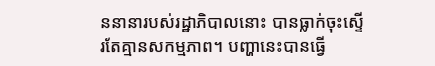ននានារបស់រដ្ឋាភិបាលនោះ បានធ្លាក់ចុះស្ទើរតែគ្មានសកម្មភាព។ បញ្ហានេះបានធ្វើ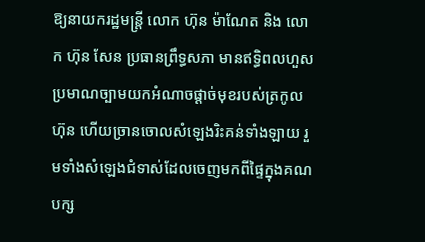ឱ្យនាយករដ្ឋមន្ត្រី លោក ហ៊ុន ម៉ាណែត និង លោក ហ៊ុន សែន ប្រធានព្រឹទ្ធសភា មានឥទ្ធិពលហួសប្រមាណច្បាមយកអំណាចផ្ដាច់មុខរបស់ត្រកូលហ៊ុន ហើយច្រានចោលសំឡេងរិះគន់ទាំងឡាយ រួមទាំងសំឡេងជំទាស់ដែលចេញមកពីផ្ទៃក្នុងគណបក្ស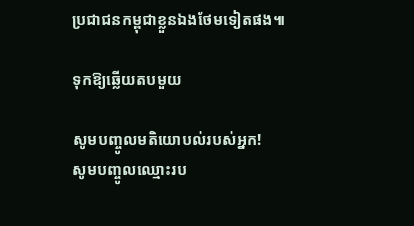ប្រជាជនកម្ពុជាខ្លួនឯងថែមទៀតផង៕

ទុកឱ្យឆ្លើយតបមួយ

សូមបញ្ចូលមតិយោបល់របស់អ្នក!
សូមបញ្ចូលឈ្មោះរប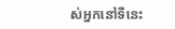ស់អ្នកនៅទីនេះ